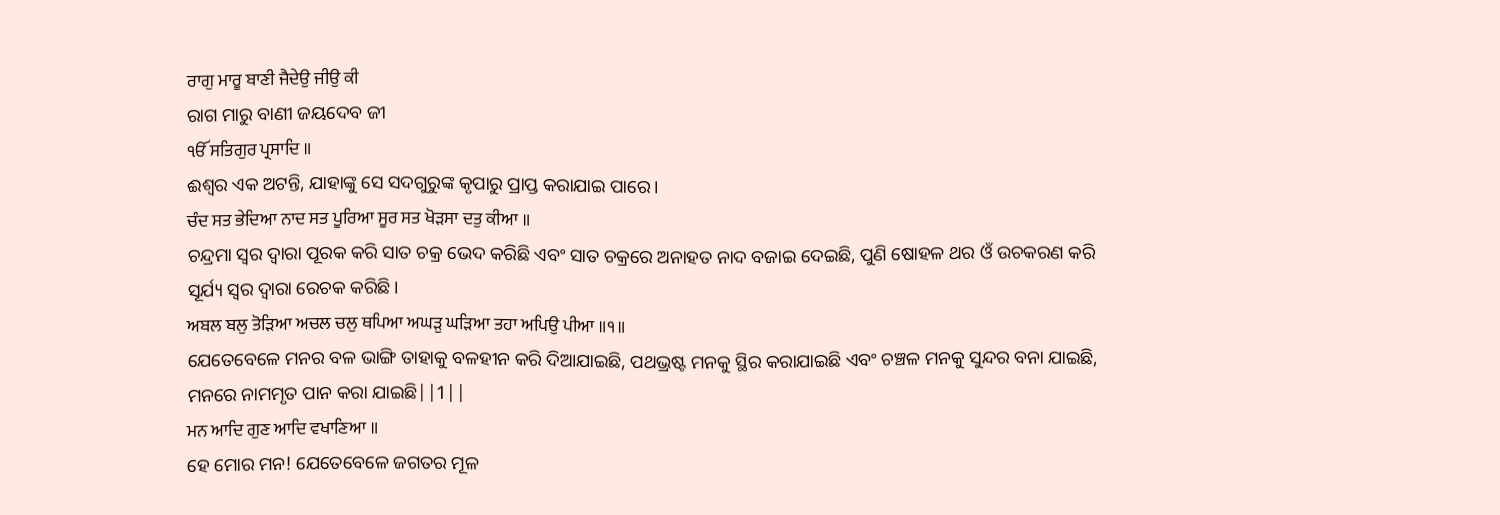ਰਾਗੁ ਮਾਰੂ ਬਾਣੀ ਜੈਦੇਉ ਜੀਉ ਕੀ
ରାଗ ମାରୁ ବାଣୀ ଜୟଦେବ ଜୀ
ੴ ਸਤਿਗੁਰ ਪ੍ਰਸਾਦਿ ॥
ଈଶ୍ଵର ଏକ ଅଟନ୍ତି, ଯାହାଙ୍କୁ ସେ ସଦଗୁରୁଙ୍କ କୃପାରୁ ପ୍ରାପ୍ତ କରାଯାଇ ପାରେ।
ਚੰਦ ਸਤ ਭੇਦਿਆ ਨਾਦ ਸਤ ਪੂਰਿਆ ਸੂਰ ਸਤ ਖੋੜਸਾ ਦਤੁ ਕੀਆ ॥
ଚନ୍ଦ୍ରମା ସ୍ଵର ଦ୍ଵାରା ପୂରକ କରି ସାତ ଚକ୍ର ଭେଦ କରିଛି ଏବଂ ସାତ ଚକ୍ରରେ ଅନାହତ ନାଦ ବଜାଇ ଦେଇଛି, ପୁଣି ଷୋହଳ ଥର ଓଁ ଉଚକରଣ କରି ସୂର୍ଯ୍ୟ ସ୍ଵର ଦ୍ଵାରା ରେଚକ କରିଛି।
ਅਬਲ ਬਲੁ ਤੋੜਿਆ ਅਚਲ ਚਲੁ ਥਪਿਆ ਅਘੜੁ ਘੜਿਆ ਤਹਾ ਅਪਿਉ ਪੀਆ ॥੧॥
ଯେତେବେଳେ ମନର ବଳ ଭାଙ୍ଗି ତାହାକୁ ବଳହୀନ କରି ଦିଆଯାଇଛି, ପଥଭ୍ରଷ୍ଟ ମନକୁ ସ୍ଥିର କରାଯାଇଛି ଏବଂ ଚଞ୍ଚଳ ମନକୁ ସୁନ୍ଦର ବନା ଯାଇଛି, ମନରେ ନାମମୃତ ପାନ କରା ଯାଇଛି||1||
ਮਨ ਆਦਿ ਗੁਣ ਆਦਿ ਵਖਾਣਿਆ ॥
ହେ ମୋର ମନ! ଯେତେବେଳେ ଜଗତର ମୂଳ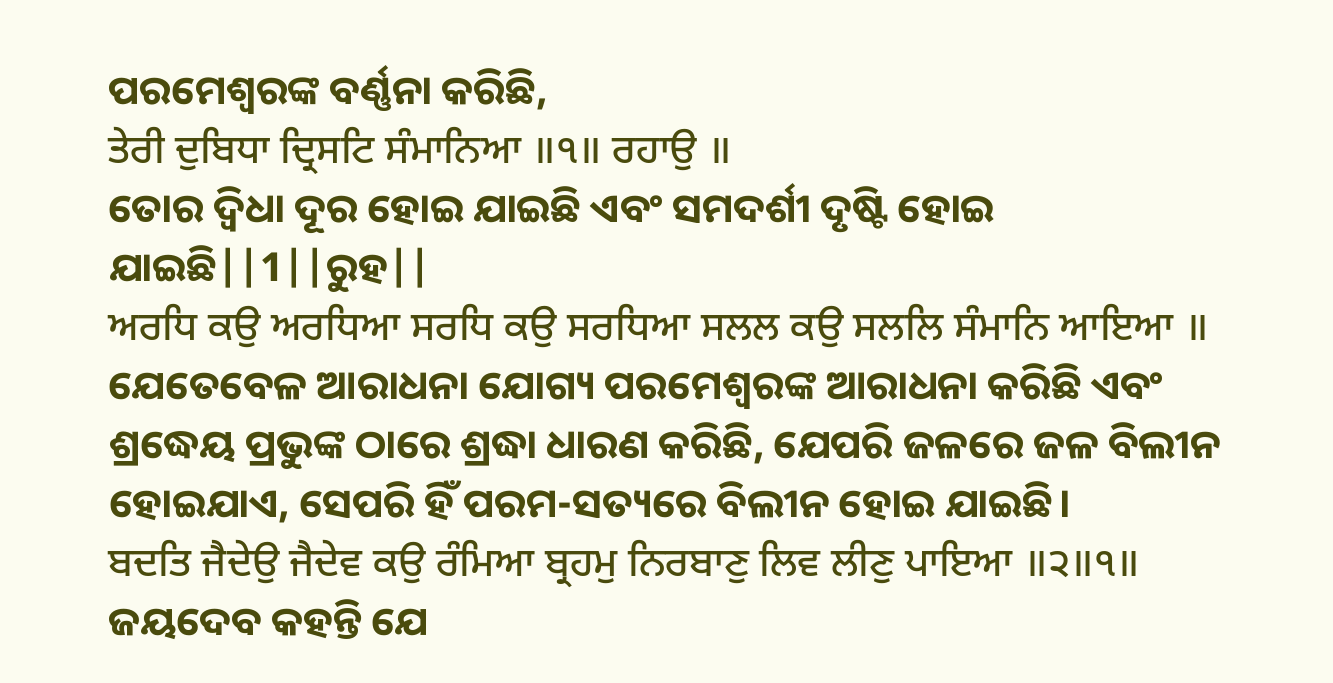ପରମେଶ୍ଵରଙ୍କ ବର୍ଣ୍ଣନା କରିଛି,
ਤੇਰੀ ਦੁਬਿਧਾ ਦ੍ਰਿਸਟਿ ਸੰਮਾਨਿਆ ॥੧॥ ਰਹਾਉ ॥
ତୋର ଦ୍ଵିଧା ଦୂର ହୋଇ ଯାଇଛି ଏବଂ ସମଦର୍ଶୀ ଦୃଷ୍ଟି ହୋଇ ଯାଇଛି||1||ରୁହ||
ਅਰਧਿ ਕਉ ਅਰਧਿਆ ਸਰਧਿ ਕਉ ਸਰਧਿਆ ਸਲਲ ਕਉ ਸਲਲਿ ਸੰਮਾਨਿ ਆਇਆ ॥
ଯେତେବେଳ ଆରାଧନା ଯୋଗ୍ୟ ପରମେଶ୍ଵରଙ୍କ ଆରାଧନା କରିଛି ଏବଂ ଶ୍ରଦ୍ଧେୟ ପ୍ରଭୁଙ୍କ ଠାରେ ଶ୍ରଦ୍ଧା ଧାରଣ କରିଛି, ଯେପରି ଜଳରେ ଜଳ ବିଲୀନ ହୋଇଯାଏ, ସେପରି ହିଁ ପରମ-ସତ୍ୟରେ ବିଲୀନ ହୋଇ ଯାଇଛି।
ਬਦਤਿ ਜੈਦੇਉ ਜੈਦੇਵ ਕਉ ਰੰਮਿਆ ਬ੍ਰਹਮੁ ਨਿਰਬਾਣੁ ਲਿਵ ਲੀਣੁ ਪਾਇਆ ॥੨॥੧॥
ଜୟଦେବ କହନ୍ତି ଯେ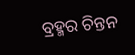ବ୍ରହ୍ମର ଚିନ୍ତନ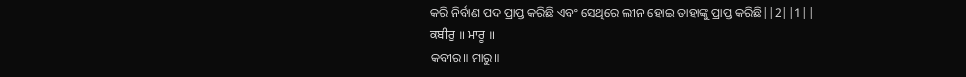କରି ନିର୍ବାଣ ପଦ ପ୍ରାପ୍ତ କରିଛି ଏବଂ ସେଥିରେ ଲୀନ ହୋଇ ତାହାଙ୍କୁ ପ୍ରାପ୍ତ କରିଛି||2||1||
ਕਬੀਰੁ ॥ ਮਾਰੂ ॥
କବୀର॥ ମାରୁ॥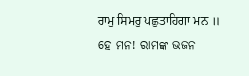ਰਾਮੁ ਸਿਮਰੁ ਪਛੁਤਾਹਿਗਾ ਮਨ ॥
ହେ ମନ! ରାମଙ୍କ ଭଜନ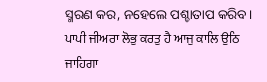ସ୍ମରଣ କର, ନହେଲେ ପଶ୍ଚାତାପ କରିବ।
ਪਾਪੀ ਜੀਅਰਾ ਲੋਭੁ ਕਰਤੁ ਹੈ ਆਜੁ ਕਾਲਿ ਉਠਿ ਜਾਹਿਗਾ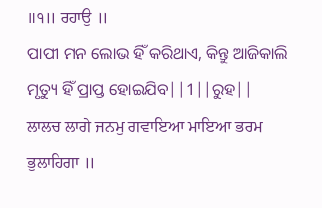॥੧॥ ਰਹਾਉ ॥
ପାପୀ ମନ ଲୋଭ ହିଁ କରିଥାଏ, କିନ୍ତୁ ଆଜିକାଲି ମୃତ୍ୟୁ ହିଁ ପ୍ରାପ୍ତ ହୋଇଯିବ||1||ରୁହ||
ਲਾਲਚ ਲਾਗੇ ਜਨਮੁ ਗਵਾਇਆ ਮਾਇਆ ਭਰਮ ਭੁਲਾਹਿਗਾ ॥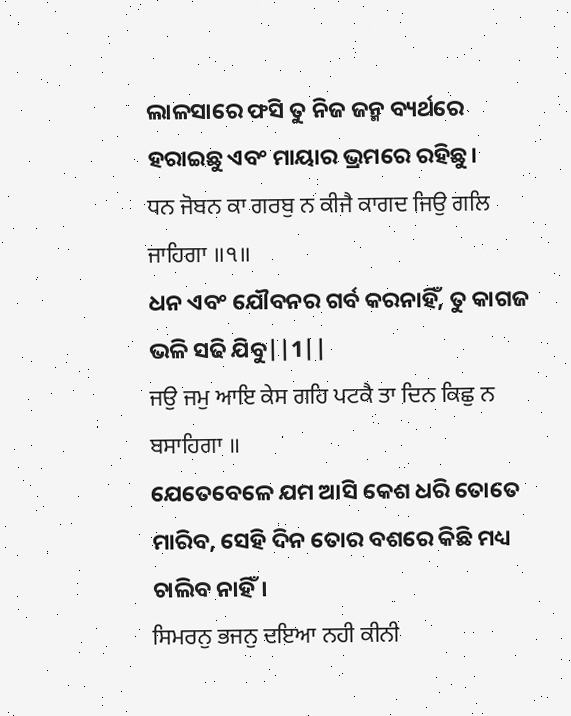ଲାଳସାରେ ଫସି ତୁ ନିଜ ଜନ୍ମ ବ୍ୟର୍ଥରେ ହରାଇଛୁ ଏବଂ ମାୟାର ଭ୍ରମରେ ରହିଛୁ।
ਧਨ ਜੋਬਨ ਕਾ ਗਰਬੁ ਨ ਕੀਜੈ ਕਾਗਦ ਜਿਉ ਗਲਿ ਜਾਹਿਗਾ ॥੧॥
ଧନ ଏବଂ ଯୌବନର ଗର୍ବ କରନାହିଁ, ତୁ କାଗଜ ଭଳି ସଢି ଯିବୁ||1||
ਜਉ ਜਮੁ ਆਇ ਕੇਸ ਗਹਿ ਪਟਕੈ ਤਾ ਦਿਨ ਕਿਛੁ ਨ ਬਸਾਹਿਗਾ ॥
ଯେତେବେଳେ ଯମ ଆସି କେଶ ଧରି ତୋତେ ମାରିବ, ସେହି ଦିନ ତୋର ବଶରେ କିଛି ମଧ୍ୟ ଚାଲିବ ନାହିଁ।
ਸਿਮਰਨੁ ਭਜਨੁ ਦਇਆ ਨਹੀ ਕੀਨੀ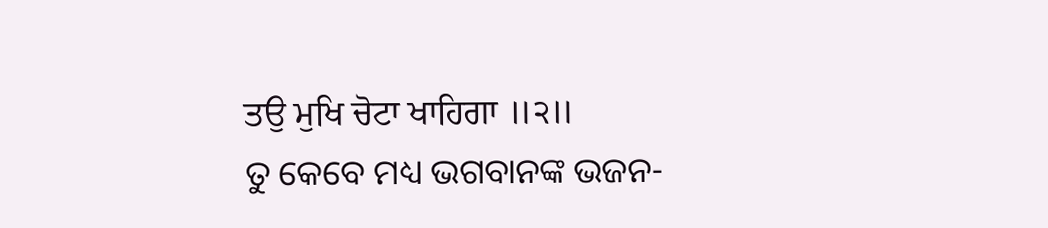ਤਉ ਮੁਖਿ ਚੋਟਾ ਖਾਹਿਗਾ ॥੨॥
ତୁ କେବେ ମଧ୍ୟ ଭଗବାନଙ୍କ ଭଜନ-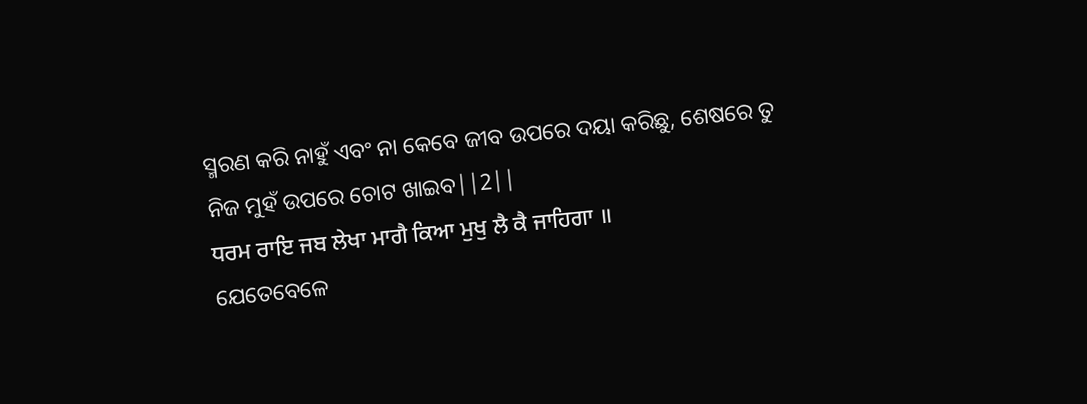ସ୍ମରଣ କରି ନାହୁଁ ଏବଂ ନା କେବେ ଜୀବ ଉପରେ ଦୟା କରିଛୁ, ଶେଷରେ ତୁ ନିଜ ମୁହଁ ଉପରେ ଚୋଟ ଖାଇବ||2||
ਧਰਮ ਰਾਇ ਜਬ ਲੇਖਾ ਮਾਗੈ ਕਿਆ ਮੁਖੁ ਲੈ ਕੈ ਜਾਹਿਗਾ ॥
ଯେତେବେଳେ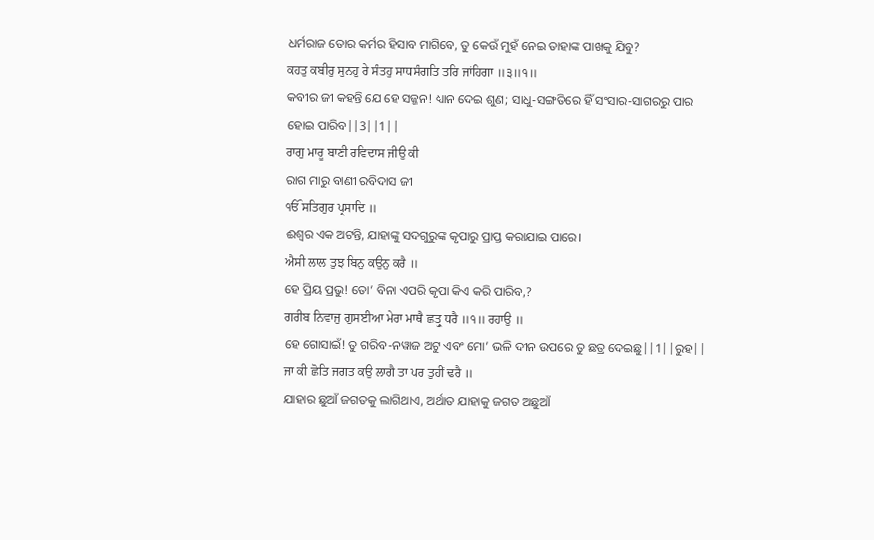ଧର୍ମରାଜ ତୋର କର୍ମର ହିସାବ ମାଗିବେ, ତୁ କେଉଁ ମୁହଁ ନେଇ ତାହାଙ୍କ ପାଖକୁ ଯିବୁ?
ਕਹਤੁ ਕਬੀਰੁ ਸੁਨਹੁ ਰੇ ਸੰਤਹੁ ਸਾਧਸੰਗਤਿ ਤਰਿ ਜਾਂਹਿਗਾ ॥੩॥੧॥
କବୀର ଜୀ କହନ୍ତି ଯେ ହେ ସଜ୍ଜନ! ଧ୍ୟାନ ଦେଇ ଶୁଣ; ସାଧୁ-ସଙ୍ଗତିରେ ହିଁ ସଂସାର-ସାଗରରୁ ପାର ହୋଇ ପାରିବ||3||1||
ਰਾਗੁ ਮਾਰੂ ਬਾਣੀ ਰਵਿਦਾਸ ਜੀਉ ਕੀ
ରାଗ ମାରୁ ବାଣୀ ରବିଦାସ ଜୀ
ੴ ਸਤਿਗੁਰ ਪ੍ਰਸਾਦਿ ॥
ଈଶ୍ଵର ଏକ ଅଟନ୍ତି, ଯାହାଙ୍କୁ ସଦଗୁରୁଙ୍କ କୃପାରୁ ପ୍ରାପ୍ତ କରାଯାଇ ପାରେ।
ਐਸੀ ਲਾਲ ਤੁਝ ਬਿਨੁ ਕਉਨੁ ਕਰੈ ॥
ହେ ପ୍ରିୟ ପ୍ରଭୁ! ତୋ’ ବିନା ଏପରି କୃପା କିଏ କରି ପାରିବ,?
ਗਰੀਬ ਨਿਵਾਜੁ ਗੁਸਈਆ ਮੇਰਾ ਮਾਥੈ ਛਤ੍ਰੁ ਧਰੈ ॥੧॥ ਰਹਾਉ ॥
ହେ ଗୋସାଇଁ! ତୁ ଗରିବ-ନୱାଜ ଅଟୁ ଏବଂ ମୋ’ ଭଳି ଦୀନ ଉପରେ ତୁ ଛତ୍ର ଦେଇଛୁ||1||ରୁହ||
ਜਾ ਕੀ ਛੋਤਿ ਜਗਤ ਕਉ ਲਾਗੈ ਤਾ ਪਰ ਤੁਹੀਂ ਢਰੈ ॥
ଯାହାର ଛୁଆଁ ଜଗତକୁ ଲାଗିଥାଏ, ଅର୍ଥାତ ଯାହାକୁ ଜଗତ ଅଛୁଆଁ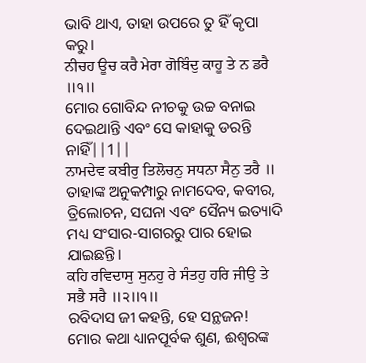ଭାବି ଥାଏ, ତାହା ଉପରେ ତୁ ହିଁ କୃପା କରୁ।
ਨੀਚਹ ਊਚ ਕਰੈ ਮੇਰਾ ਗੋਬਿੰਦੁ ਕਾਹੂ ਤੇ ਨ ਡਰੈ ॥੧॥
ମୋର ଗୋବିନ୍ଦ ନୀଚକୁ ଉଚ୍ଚ ବନାଇ ଦେଇଥାନ୍ତି ଏବଂ ସେ କାହାକୁ ଡରନ୍ତି ନାହିଁ||1||
ਨਾਮਦੇਵ ਕਬੀਰੁ ਤਿਲੋਚਨੁ ਸਧਨਾ ਸੈਨੁ ਤਰੈ ॥
ତାହାଙ୍କ ଅନୁକମ୍ପାରୁ ନାମଦେବ, କବୀର, ତ୍ରିଲୋଚନ, ସଘନା ଏବଂ ସୈନ୍ୟ ଇତ୍ୟାଦି ମଧ୍ୟ ସଂସାର-ସାଗରରୁ ପାର ହୋଇ ଯାଇଛନ୍ତି।
ਕਹਿ ਰਵਿਦਾਸੁ ਸੁਨਹੁ ਰੇ ਸੰਤਹੁ ਹਰਿ ਜੀਉ ਤੇ ਸਭੈ ਸਰੈ ॥੨॥੧॥
ରବିଦାସ ଜୀ କହନ୍ତି, ହେ ସନ୍ଥଜନ! ମୋର କଥା ଧ୍ୟାନପୂର୍ବକ ଶୁଣ, ଈଶ୍ବରଙ୍କ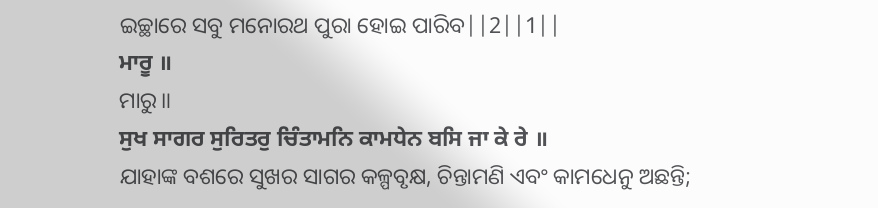ଇଚ୍ଛାରେ ସବୁ ମନୋରଥ ପୁରା ହୋଇ ପାରିବ||2||1||
ਮਾਰੂ ॥
ମାରୁ॥
ਸੁਖ ਸਾਗਰ ਸੁਰਿਤਰੁ ਚਿੰਤਾਮਨਿ ਕਾਮਧੇਨ ਬਸਿ ਜਾ ਕੇ ਰੇ ॥
ଯାହାଙ୍କ ବଶରେ ସୁଖର ସାଗର କଳ୍ପବୃକ୍ଷ, ଚିନ୍ତାମଣି ଏବଂ କାମଧେନୁ ଅଛନ୍ତି;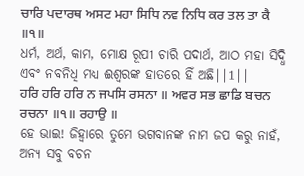ਚਾਰਿ ਪਦਾਰਥ ਅਸਟ ਮਹਾ ਸਿਧਿ ਨਵ ਨਿਧਿ ਕਰ ਤਲ ਤਾ ਕੈ ॥੧॥
ଧର୍ମ, ଅର୍ଥ, କାମ, ମୋକ୍ଷ ରୂପୀ ଚାରି ପଦାର୍ଥ, ଆଠ ମହା ସିଦ୍ଧି ଏବଂ ନବନିଧି ମଧ୍ୟ ଈଶ୍ଵରଙ୍କ ହାତରେ ହିଁ ଅଛି||1||
ਹਰਿ ਹਰਿ ਹਰਿ ਨ ਜਪਸਿ ਰਸਨਾ ॥ ਅਵਰ ਸਭ ਛਾਡਿ ਬਚਨ ਰਚਨਾ ॥੧॥ ਰਹਾਉ ॥
ହେ ଭାଇ! ଜିହ୍ଵାରେ ତୁମେ ଭଗବାନଙ୍କ ନାମ ଜପ କରୁ ନାହଁ, ଅନ୍ୟ ସବୁ ବଚନ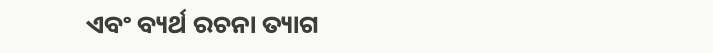ଏବଂ ବ୍ୟର୍ଥ ରଚନା ତ୍ୟାଗ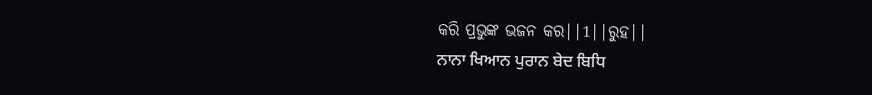କରି ପ୍ରଭୁଙ୍କ ଭଜନ କର||1||ରୁହ||
ਨਾਨਾ ਖਿਆਨ ਪੁਰਾਨ ਬੇਦ ਬਿਧਿ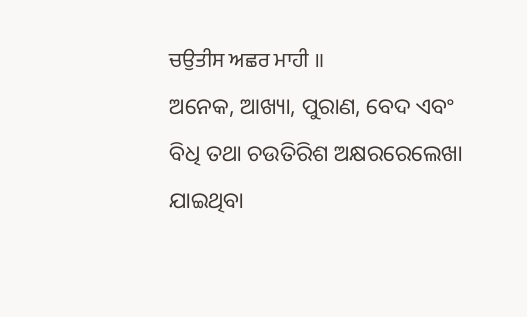ਚਉਤੀਸ ਅਛਰ ਮਾਹੀ ॥
ଅନେକ, ଆଖ୍ୟା, ପୁରାଣ, ବେଦ ଏବଂ ବିଧି ତଥା ଚଉତିରିଶ ଅକ୍ଷରରେଲେଖା ଯାଇଥିବା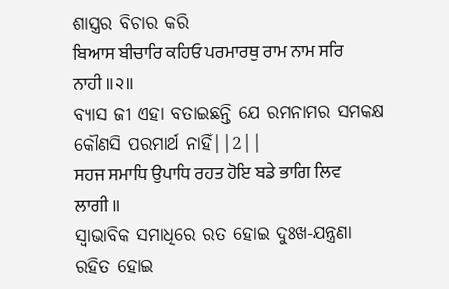ଶାସ୍ତ୍ରର ବିଚାର କରି
ਬਿਆਸ ਬੀਚਾਰਿ ਕਹਿਓ ਪਰਮਾਰਥੁ ਰਾਮ ਨਾਮ ਸਰਿ ਨਾਹੀ ॥੨॥
ବ୍ୟାସ ଜୀ ଏହା ବତାଇଛନ୍ତି ଯେ ରମନାମର ସମକକ୍ଷ କୌଣସି ପରମାର୍ଥ ନାହିଁ||2||
ਸਹਜ ਸਮਾਧਿ ਉਪਾਧਿ ਰਹਤ ਹੋਇ ਬਡੇ ਭਾਗਿ ਲਿਵ ਲਾਗੀ ॥
ସ୍ଵାଭାବିକ ସମାଧିରେ ରତ ହୋଇ ଦୁଃଖ-ଯନ୍ତ୍ରଣା ରହିତ ହୋଇ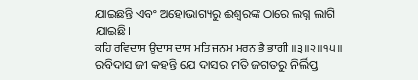ଯାଇଛନ୍ତି ଏବଂ ଅହୋଭାଗ୍ୟରୁ ଈଶ୍ଵରଙ୍କ ଠାରେ ଲଗ୍ନ ଲାଗି ଯାଇଛି।
ਕਹਿ ਰਵਿਦਾਸ ਉਦਾਸ ਦਾਸ ਮਤਿ ਜਨਮ ਮਰਨ ਭੈ ਭਾਗੀ ॥੩॥੨॥੧੫॥
ରବିଦାସ ଜୀ କହନ୍ତି ଯେ ଦାସର ମତି ଜଗତରୁ ନିର୍ଲିପ୍ତ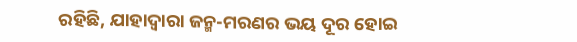ରହିଛି, ଯାହାଦ୍ୱାରା ଜନ୍ମ-ମରଣର ଭୟ ଦୂର ହୋଇ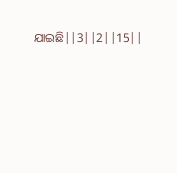ଯାଇଛି||3||2||15||